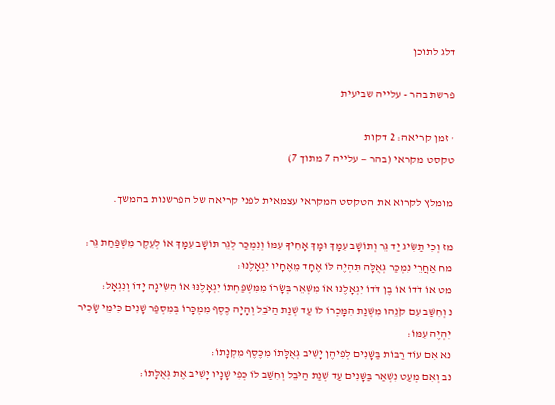דלג לתוכן

פרשת בהר - עלייה שביעית

· זמן קריאה: 2 דקות
טקסט מקראי (בהר — עלייה 7 מתוך 7)

מומלץ לקרוא את הטקסט המקראי עצמאית לפני קריאה של הפרשנות בהמשך.

מז וְכִי תַשִּׂיג יַד גֵּר וְתוֹשָׁב עִמָּךְ וּמָךְ אָחִיךָ עִמּוֹ וְנִמְכַּר לְגֵר תּוֹשָׁב עִמָּךְ אוֹ לְעֵקֶר מִשְׁפַּחַת גֵּר׃
מח אַחֲרֵי נִמְכַּר גְּאֻלָּה תִּהְיֶה לּוֹ אֶחָד מֵאֶחָיו יִגְאָלֶנּוּ׃
מט אוֹ דֹדוֹ אוֹ בֶן דֹּדוֹ יִגְאָלֶנּוּ אוֹ מִשְּׁאֵר בְּשָׂרוֹ מִמִּשְׁפַּחְתּוֹ יִגְאָלֶנּוּ אוֹ הִשִּׂיגָה יָדוֹ וְנִגְאָל׃
נ וְחִשַּׁב עִם קֹנֵהוּ מִשְּׁנַת הִמָּכְרוֹ לוֹ עַד שְׁנַת הַיֹּבֵל וְהָיָה כֶּסֶף מִמְכָּרוֹ בְּמִסְפַּר שָׁנִים כִּימֵי שָׂכִיר יִהְיֶה עִמּוֹ׃
נא אִם עוֹד רַבּוֹת בַּשָּׁנִים לְפִיהֶן יָשִׁיב גְּאֻלָּתוֹ מִכֶּסֶף מִקְנָתוֹ׃
נב וְאִם מְעַט נִשְׁאַר בַּשָּׁנִים עַד שְׁנַת הַיֹּבֵל וְחִשַּׁב לוֹ כְּפִי שָׁנָיו יָשִׁיב אֶת גְּאֻלָּתוֹ׃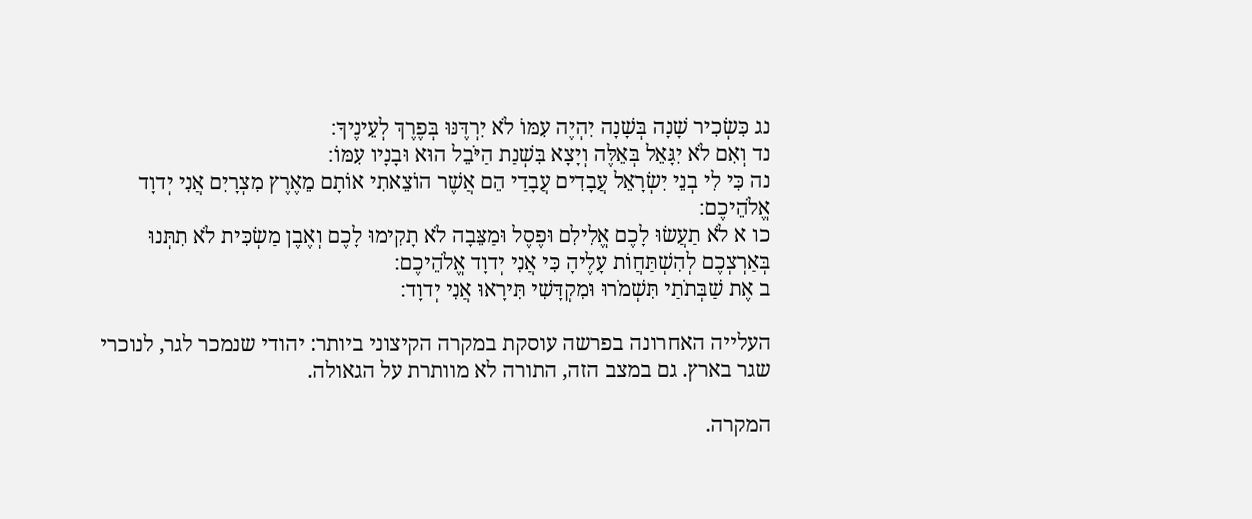נג כִּשְׂכִיר שָׁנָה בְּשָׁנָה יִהְיֶה עִמּוֹ לֹא יִרְדֶּנּוּ בְּפֶרֶךְ לְעֵינֶיךָ׃
נד וְאִם לֹא יִגָּאֵל בְּאֵלֶּה וְיָצָא בִּשְׁנַת הַיֹּבֵל הוּא וּבָנָיו עִמּוֹ׃
נה כִּי לִי בְנֵי יִשְׂרָאֵל עֲבָדִים עֲבָדַי הֵם אֲשֶׁר הוֹצֵאתִי אוֹתָם מֵאֶרֶץ מִצְרָיִם אֲנִי יְדוָד אֱלֹהֵיכֶם׃
כו א לֹא תַעֲשׂוּ לָכֶם אֱלִילִם וּפֶסֶל וּמַצֵּבָה לֹא תָקִימוּ לָכֶם וְאֶבֶן מַשְׂכִּית לֹא תִתְּנוּ בְּאַרְצְכֶם לְהִשְׁתַּחֲוֹת עָלֶיהָ כִּי אֲנִי יְדוָד אֱלֹהֵיכֶם׃
ב אֶת שַׁבְּתֹתַי תִּשְׁמֹרוּ וּמִקְדָּשִׁי תִּירָאוּ אֲנִי יְדוָד׃

העלייה האחרונה בפרשה עוסקת במקרה הקיצוני ביותר: יהודי שנמכר לגר, לנוכרי שגר בארץ. גם במצב הזה, התורה לא מוותרת על הגאולה.

המקרה.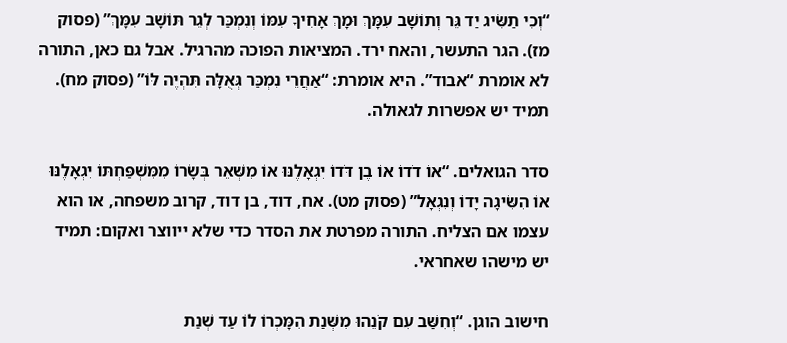“וְכִי תַשִּׂיג יַד גֵּר וְתוֹשָׁב עִמָּךְ וּמָךְ אָחִיךָ עִמּוֹ וְנִמְכַּר לְגֵר תּוֹשָׁב עִמָּךְ” (פסוק מז). הגר התעשר, והאח ירד. המציאות הפוכה מהרגיל. אבל גם כאן, התורה לא אומרת “אבוד”. היא אומרת: “אַחֲרֵי נִמְכַּר גְּאֻלָּה תִּהְיֶה לּוֹ” (פסוק מח). תמיד יש אפשרות לגאולה.

סדר הגואלים. “אוֹ דֹדוֹ אוֹ בֶן דֹּדוֹ יִגְאָלֶנּוּ אוֹ מִשְּׁאֵר בְּשָׂרוֹ מִמִּשְׁפַּחְתּוֹ יִגְאָלֶנּוּ אוֹ הִשִּׂיגָה יָדוֹ וְנִגְאָל” (פסוק מט). אח, דוד, בן דוד, קרוב משפחה, או הוא עצמו אם הצליח. התורה מפרטת את הסדר כדי שלא ייווצר ואקום: תמיד יש מישהו שאחראי.

חישוב הוגן. “וְחִשַּׁב עִם קֹנֵהוּ מִשְּׁנַת הִמָּכְרוֹ לוֹ עַד שְׁנַת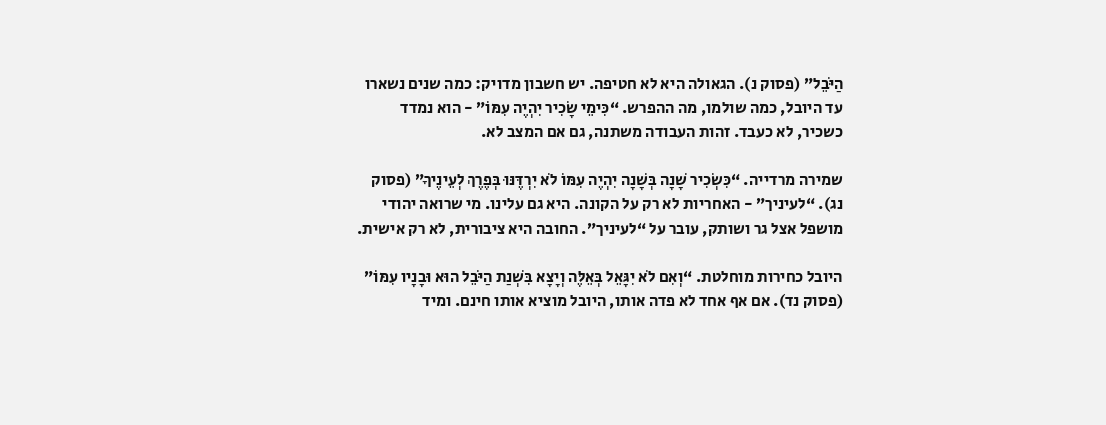הַיֹּבֵל” (פסוק נ). הגאולה היא לא חטיפה. יש חשבון מדויק: כמה שנים נשארו עד היובל, כמה שולמו, מה ההפרש. “כִּימֵי שָׂכִיר יִהְיֶה עִמּוֹ” - הוא נמדד כשכיר, לא כעבד. זהות העבודה משתנה, גם אם המצב לא.

שמירה מרדייה. “כִּשְׂכִיר שָׁנָה בְּשָׁנָה יִהְיֶה עִמּוֹ לֹא יִרְדֶּנּוּ בְּפֶרֶךְ לְעֵינֶיךָ” (פסוק נג). “לעיניך” - האחריות לא רק על הקונה. היא גם עלינו. מי שרואה יהודי מושפל אצל גר ושותק, עובר על “לעיניך”. החובה היא ציבורית, לא רק אישית.

היובל כחירות מוחלטת. “וְאִם לֹא יִגָּאֵל בְּאֵלֶּה וְיָצָא בִּשְׁנַת הַיֹּבֵל הוּא וּבָנָיו עִמּוֹ” (פסוק נד). אם אף אחד לא פדה אותו, היובל מוציא אותו חינם. ומיד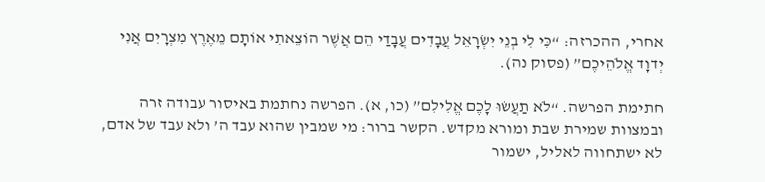אחרי, ההכרזה: “כִּי לִי בְנֵי יִשְׂרָאֵל עֲבָדִים עֲבָדַי הֵם אֲשֶׁר הוֹצֵאתִי אוֹתָם מֵאֶרֶץ מִצְרָיִם אֲנִי יְדוָד אֱלֹהֵיכֶם” (פסוק נה).

חתימת הפרשה. “לֹא תַעֲשׂוּ לָכֶם אֱלִילִם” (כו, א). הפרשה נחתמת באיסור עבודה זרה ובמצוות שמירת שבת ומורא מקדש. הקשר ברור: מי שמבין שהוא עבד ה’ ולא עבד של אדם, לא ישתחווה לאליל, ישמור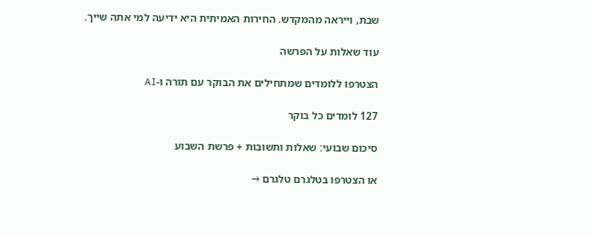שבת, וייראה מהמקדש. החירות האמיתית היא ידיעה למי אתה שייך.

עוד שאלות על הפרשה

הצטרפו ללומדים שמתחילים את הבוקר עם תורה ו-AI

127 לומדים כל בוקר

סיכום שבועי: שאלות ותשובות + פרשת השבוע

או הצטרפו בטלגרם טלגרם →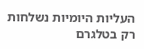העליות היומיות נשלחות רק בטלגרם